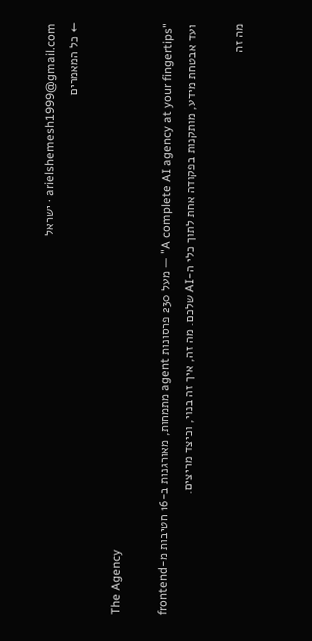arielshemesh1999@gmail.com · ישראל
← כל המאמרים

The Agency

"A complete AI agency at your fingertips" — מעל 230 פרסונות agent מתמחות, מאורגנות ב-16 חטיבות מ-frontend ועד אבטחת מידע, מותקנות בפקודה אחת לתוך כלי ה-AI שלכם. מה זה, איך זה בנוי, וכיצד מריצים.

מה זה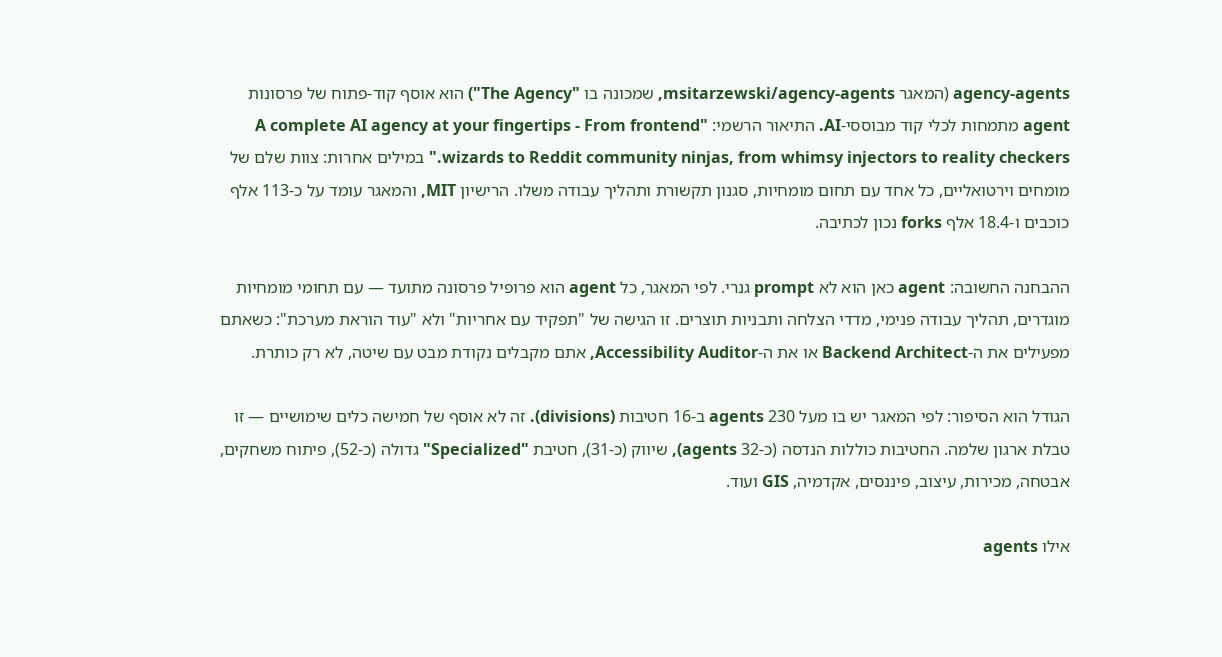agency-agents (המאגר msitarzewski/agency-agents, שמכונה בו "The Agency") הוא אוסף קוד-פתוח של פרסונות agent מתמחות לכלי קוד מבוססי-AI. התיאור הרשמי: "A complete AI agency at your fingertips - From frontend wizards to Reddit community ninjas, from whimsy injectors to reality checkers." במילים אחרות: צוות שלם של מומחים וירטואליים, כל אחד עם תחום מומחיות, סגנון תקשורת ותהליך עבודה משלו. הרישיון MIT, והמאגר עומד על כ-113 אלף כוכבים ו-18.4 אלף forks נכון לכתיבה.

ההבחנה החשובה: agent כאן הוא לא prompt גנרי. לפי המאגר, כל agent הוא פרופיל פרסונה מתועד — עם תחומי מומחיות מוגדרים, תהליך עבודה פנימי, מדדי הצלחה ותבניות תוצרים. זו הגישה של "תפקיד עם אחריות" ולא "עוד הוראת מערכת": כשאתם מפעילים את ה-Backend Architect או את ה-Accessibility Auditor, אתם מקבלים נקודת מבט עם שיטה, לא רק כותרת.

הגודל הוא הסיפור: לפי המאגר יש בו מעל 230 agents ב-16 חטיבות (divisions). זה לא אוסף של חמישה כלים שימושיים — זו טבלת ארגון שלמה. החטיבות כוללות הנדסה (כ-32 agents), שיווק (כ-31), חטיבת "Specialized" גדולה (כ-52), פיתוח משחקים, אבטחה, מכירות, עיצוב, פיננסים, אקדמיה, GIS ועוד.

אילו agents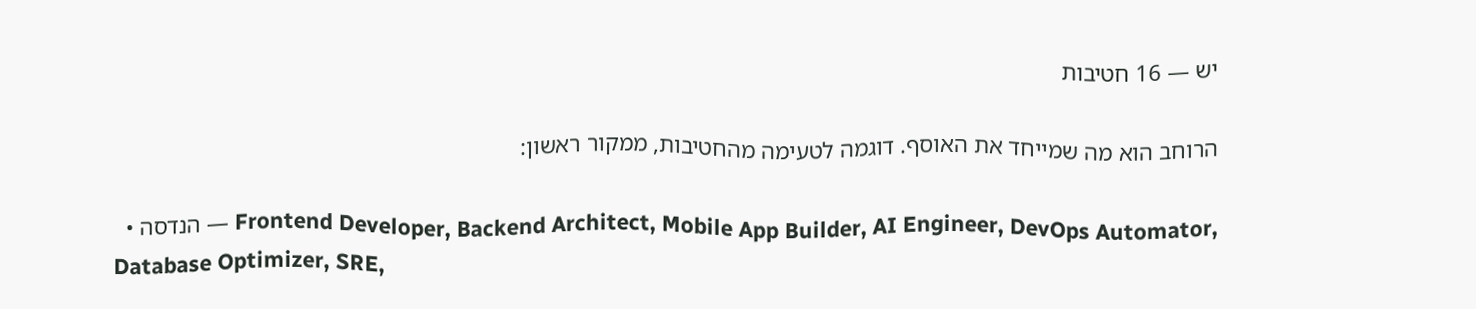יש — 16 חטיבות

הרוחב הוא מה שמייחד את האוסף. דוגמה לטעימה מהחטיבות, ממקור ראשון:

  • הנדסה — Frontend Developer, Backend Architect, Mobile App Builder, AI Engineer, DevOps Automator, Database Optimizer, SRE,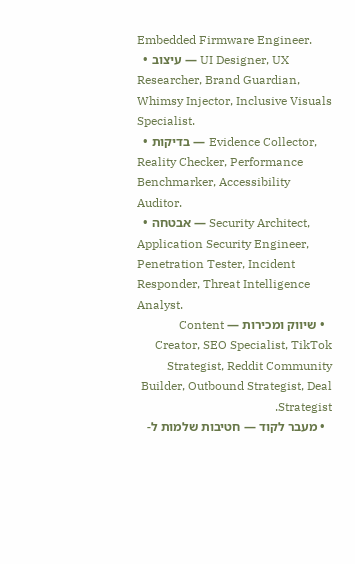Embedded Firmware Engineer.
  • עיצוב — UI Designer, UX Researcher, Brand Guardian, Whimsy Injector, Inclusive Visuals Specialist.
  • בדיקות — Evidence Collector, Reality Checker, Performance Benchmarker, Accessibility Auditor.
  • אבטחה — Security Architect, Application Security Engineer, Penetration Tester, Incident Responder, Threat Intelligence Analyst.
  • שיווק ומכירות — Content Creator, SEO Specialist, TikTok Strategist, Reddit Community Builder, Outbound Strategist, Deal Strategist.
  • מעבר לקוד — חטיבות שלמות ל-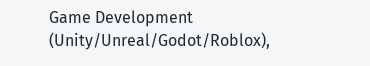Game Development (Unity/Unreal/Godot/Roblox),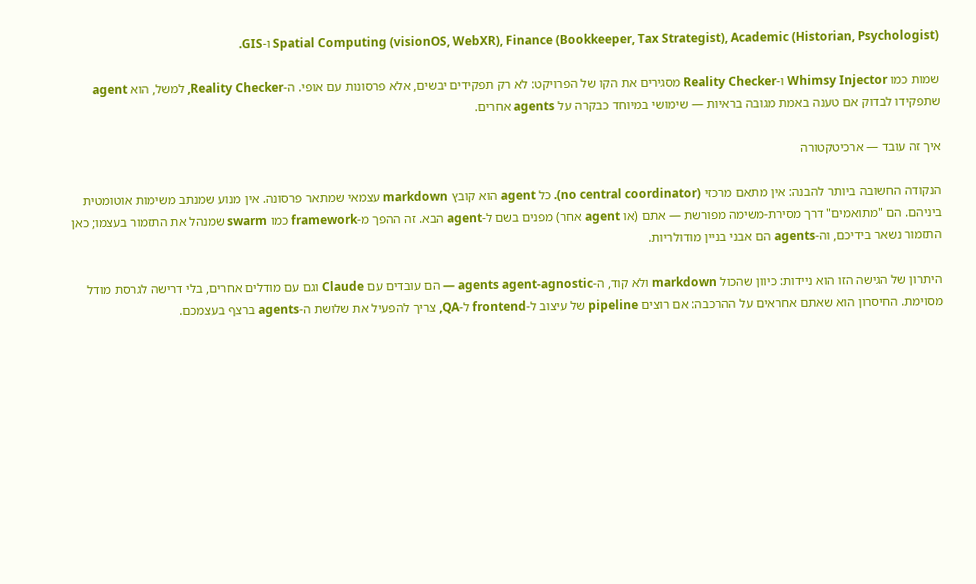Spatial Computing (visionOS, WebXR), Finance (Bookkeeper, Tax Strategist), Academic (Historian, Psychologist) ו-GIS.

שמות כמו Whimsy Injector ו-Reality Checker מסגירים את הקו של הפרויקט: לא רק תפקידים יבשים, אלא פרסונות עם אופי. ה-Reality Checker, למשל, הוא agent שתפקידו לבדוק אם טענה באמת מגובה בראיות — שימושי במיוחד כבקרה על agents אחרים.

איך זה עובד — ארכיטקטורה

הנקודה החשובה ביותר להבנה: אין מתאם מרכזי (no central coordinator). כל agent הוא קובץ markdown עצמאי שמתאר פרסונה. אין מנוע שמנתב משימות אוטומטית ביניהם. הם "מתואמים" דרך מסירת-משימה מפורשת — אתם (או agent אחר) מפנים בשם ל-agent הבא. זה ההפך מ-framework כמו swarm שמנהל את התזמור בעצמו; כאן התזמור נשאר בידיכם, וה-agents הם אבני בניין מודולריות.

היתרון של הגישה הזו הוא ניידות: כיוון שהכול markdown ולא קוד, ה-agents agent-agnostic — הם עובדים עם Claude וגם עם מודלים אחרים, בלי דרישה לגרסת מודל מסוימת. החיסרון הוא שאתם אחראים על ההרכבה: אם רוצים pipeline של עיצוב ל-frontend ל-QA, צריך להפעיל את שלושת ה-agents ברצף בעצמכם.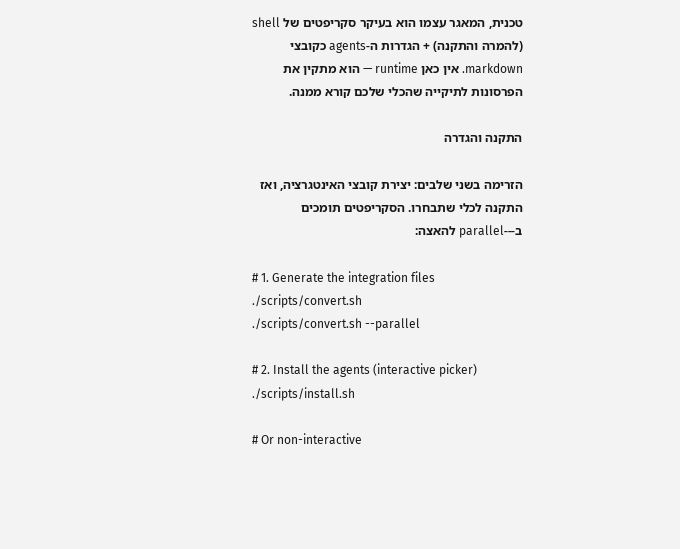טכנית, המאגר עצמו הוא בעיקר סקריפטים של shell (להמרה והתקנה) + הגדרות ה-agents כקובצי markdown. אין כאן runtime — הוא מתקין את הפרסונות לתיקייה שהכלי שלכם קורא ממנה.

התקנה והגדרה

הזרימה בשני שלבים: יצירת קובצי האינטגרציה, ואז התקנה לכלי שתבחרו. הסקריפטים תומכים ב---parallel להאצה:

# 1. Generate the integration files
./scripts/convert.sh
./scripts/convert.sh --parallel

# 2. Install the agents (interactive picker)
./scripts/install.sh

# Or non-interactive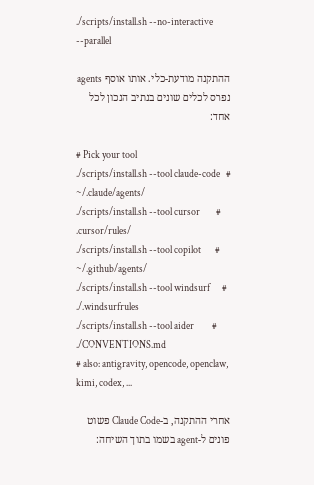./scripts/install.sh --no-interactive --parallel

ההתקנה מודעת-כלי. אותו אוסף agents נפרס לכלים שונים בנתיב הנכון לכל אחד:

# Pick your tool
./scripts/install.sh --tool claude-code   # ~/.claude/agents/
./scripts/install.sh --tool cursor        # .cursor/rules/
./scripts/install.sh --tool copilot       # ~/.github/agents/
./scripts/install.sh --tool windsurf      # ./.windsurfrules
./scripts/install.sh --tool aider         # ./CONVENTIONS.md
# also: antigravity, opencode, openclaw, kimi, codex, ...

אחרי ההתקנה, ב-Claude Code פשוט פונים ל-agent בשמו בתוך השיחה: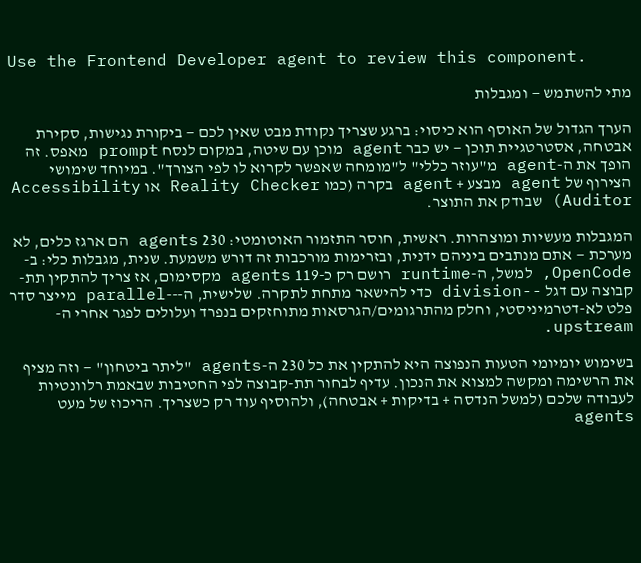Use the Frontend Developer agent to review this component.

מתי להשתמש — ומגבלות

הערך הגדול של האוסף הוא כיסוי: ברגע שצריך נקודת מבט שאין לכם — ביקורת נגישות, סקירת אבטחה, אסטרטגיית תוכן — יש כבר agent מוכן עם שיטה, במקום לנסח prompt מאפס. זה הופך את ה-agent מ"עוזר כללי" ל"מומחה שאפשר לקרוא לו לפי הצורך". במיוחד שימושי הצירוף של agent מבצע + agent בקרה (כמו Reality Checker או Accessibility Auditor) שבודק את התוצר.

המגבלות מעשיות ומוצהרות. ראשית, חוסר התזמור האוטומטי: 230 agents הם ארגז כלים, לא מערכת — אתם מנתבים ביניהם ידנית, ובזרימות מורכבות זה דורש משמעת. שנית, מגבלות כלי: ב-OpenCode, למשל, ה-runtime רושם רק כ-119 agents מקסימום, אז צריך להתקין תת-קבוצה עם דגל --division כדי להישאר מתחת לתקרה. שלישית, ה---parallel מייצר סדר פלט לא-דטרמיניסטי, וחלק מהתרגומים/הגרסאות מתוחזקים בנפרד ועלולים לפגר אחרי ה-upstream.

בשימוש יומיומי הטעות הנפוצה היא להתקין את כל 230 ה-agents "ליתר ביטחון" — וזה מציף את הרשימה ומקשה למצוא את הנכון. עדיף לבחור תת-קבוצה לפי החטיבות שבאמת רלוונטיות לעבודה שלכם (למשל הנדסה + בדיקות + אבטחה), ולהוסיף עוד רק כשצריך. הריכוז של מעט agents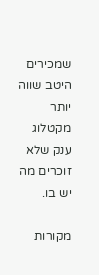שמכירים היטב שווה יותר מקטלוג ענק שלא זוכרים מה יש בו.

מקורות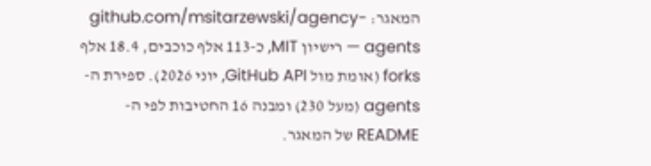המאגר: github.com/msitarzewski/agency-agents — רישיון MIT, כ-113 אלף כוכבים, 18.4 אלף forks (אומת מול GitHub API, יוני 2026). ספירת ה-agents (מעל 230) ומבנה 16 החטיבות לפי ה-README של המאגר.